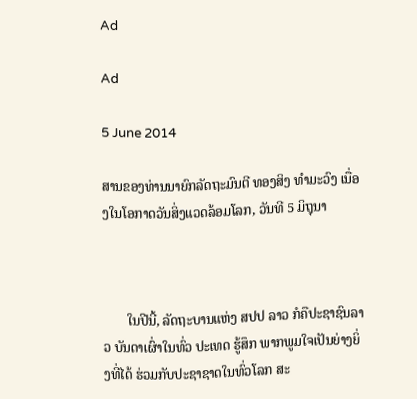Ad

Ad

5 June 2014

ສານຂອງທ່ານນາຍົກລັດຖະມົນຕີ ທອງສິງ ທຳມະວົງ ເນື່ອງໃນໂອກາດວັນສິ່ງແວດລ້ອມໂລກ, ວັນທີ 5 ມິຖຸນາ



       ໃນປີນີ້, ລັດຖະບານແຫ່ງ ສປປ ລາວ ກໍຄືປະຊາຊົນລາວ ບັນດາເຜົ່າໃນທົ່ວ ປະເທດ ຮູ້ສຶກ ພາກພູມໃຈເປັນຍ່າງຍິ່ງທີ່ໄດ້ ຮ່ວມກັບປະຊາຊາດໃນທົ່ວໂລກ ສະ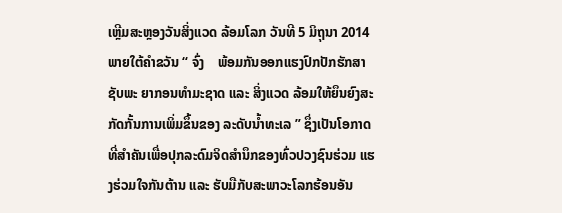ເຫຼີມສະຫຼອງວັນສິ່ງແວດ ລ້ອມໂລກ ວັນທີ 5 ມິຖຸນາ 2014 ພາຍໃຕ້ຄຳຂວັນ “ ຈົ່ງ    ພ້ອມກັນອອກແຮງປົກປັກຮັກສາຊັບພະ ຍາກອນທຳມະຊາດ ແລະ ສິ່ງແວດ ລ້ອມໃຫ້ຍຶນຍົງສະກັດກັ້ນການເພິ່ມຂຶ້ນຂອງ ລະດັບນ້ຳທະເລ ” ຊຶ່ງເປັນໂອກາດ ທີ່ສຳຄັນເພື່ອປຸກລະດົມຈິດສຳນຶກຂອງທົ່ວປວງຊົນຮ່ວມ ແຮງຮ່ວມໃຈກັນຕ້ານ ແລະ ຮັບມືກັບສະພາວະໂລກຮ້ອນອັນ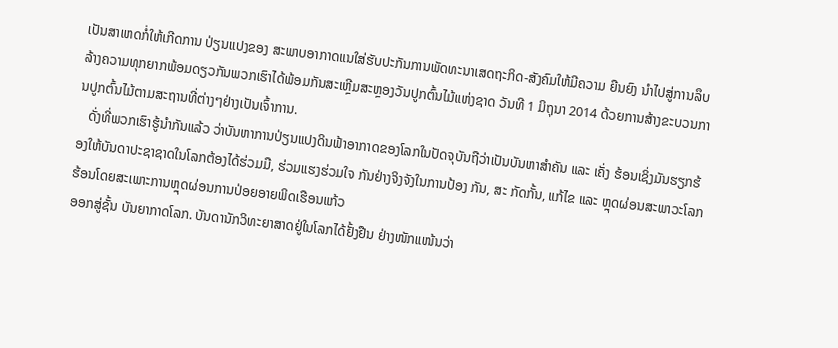ເປັນສາເຫດກໍ່ໃຫ້ເກີດການ ປ່ຽນແປງຂອງ ສະພາບອາກາດແນໃສ່ຮັບປະກັນການພັດທະນາເສດຖະກິດ-ສັງຄົມໃຫ້ມີຄວາມ ຍືນຍົງ ນໍາໄປສູ່ການລຶບລ້າງຄວາມທຸກຍາກພ້ອມດຽວກັນພວກເຮົາໄດ້ພ້ອມກັນສະເຫຼີມສະຫຼອງວັນປູກຕົ້ນໄມ້ແຫ່ງຊາດ ວັນທີ 1 ມິຖຸນາ 2014 ດ້ວຍການສ້າງຂະບວນການປູກຕົ້ນໄມ້ຕາມສະຖານທີ່ຕ່າງໆຢ່າງເປັນເຈົ້າການ.
   ດັ່ງທີ່ພວກເຮົາຮູ້ນຳກັນແລ້ວ ວ່າບັນຫາການປ່ຽນແປງດິນຟ້າອາກາດຂອງໂລກໃນປັດຈຸບັນຖືວ່າເປັນບັນຫາສຳຄັນ ແລະ ເຄັ່ງ ຮ້ອນເຊິ່ງມັນຮຽກຮ້ອງໃຫ້ບັນດາປະຊາຊາດໃນໂລກຕ້ອງໄດ້ຮ່ວມມື, ຮ່ວມແຮງຮ່ວມໃຈ ກັນຢ່າງຈິງຈັງໃນການປ້ອງ ກັນ, ສະ ກັດກັ້ນ, ແກ້ໄຂ ແລະ ຫຼຸດຜ່ອນສະພາວະໂລກຮ້ອນໂດຍສະເພາະການຫຼຸດຜ່ອນການປ່ອຍອາຍພິດເຮືອນແກ້ວ
ອອກສູ່ຊັ້ນ ບັນຍາກາດໂລກ. ບັນດານັກວິທະຍາສາດຢູ່ໃນໂລກໄດ້ຢັ້ງຢືນ ຢ່າງໜັກແໜ້ນວ່າ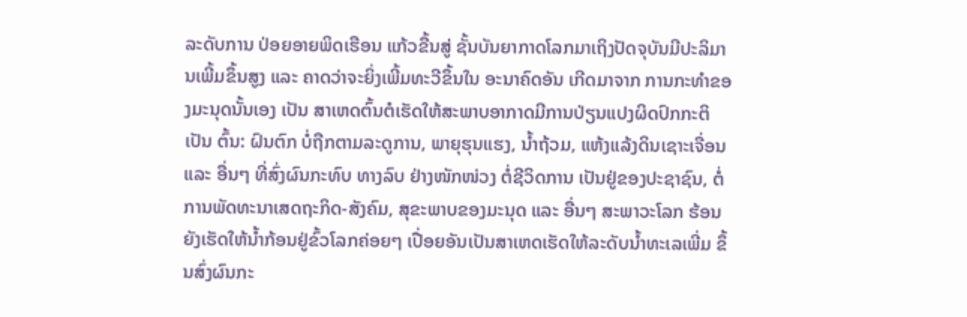ລະດັບການ ປ່ອຍອາຍພິດເຮືອນ ແກ້ວຂື້ນສູ່ ຊັ້ນບັນຍາກາດໂລກມາເຖິງປັດຈຸບັນມີປະລິມານເພີ້ມຂຶ້ນສູງ ແລະ ຄາດວ່າຈະຍິ່ງເພີ້ມທະວີຂຶ້ນໃນ ອະນາຄົດອັນ ເກີດມາຈາກ ການກະທຳຂອງມະນຸດນັ້ນເອງ ເປັນ ສາເຫດຕົ້ນຕໍເຮັດໃຫ້ສະພາບອາກາດມີການປ່ຽນແປງຜິດປົກກະຕິ ເປັນ ຕົ້ນ: ຝົນຕົກ ບໍ່ຖືກຕາມລະດູການ, ພາຍຸຮຸນແຮງ, ນ້ຳຖ້ວມ, ແຫ້ງແລ້ງດິນເຊາະເຈື່ອນ ແລະ ອື່ນໆ ທີ່ສົ່ງຜົນກະທົບ ທາງລົບ ຢ່າງໜັກໜ່ວງ ຕໍ່ຊີວິດການ ເປັນຢູ່ຂອງປະຊາຊົນ, ຕໍ່ການພັດທະນາເສດຖະກິດ-ສັງຄົມ, ສຸຂະພາບຂອງມະນຸດ ແລະ ອື່ນໆ ສະພາວະໂລກ ຮ້ອນຍັງເຮັດໃຫ້ນໍ້າກ້ອນຢູ່ຂົ້ວໂລກຄ່ອຍໆ ເປື່ອຍອັນເປັນສາເຫດເຮັດໃຫ້ລະດັບນໍ້າທະເລເພີ່ມ ຂຶ້ນສົ່ງຜົນກະ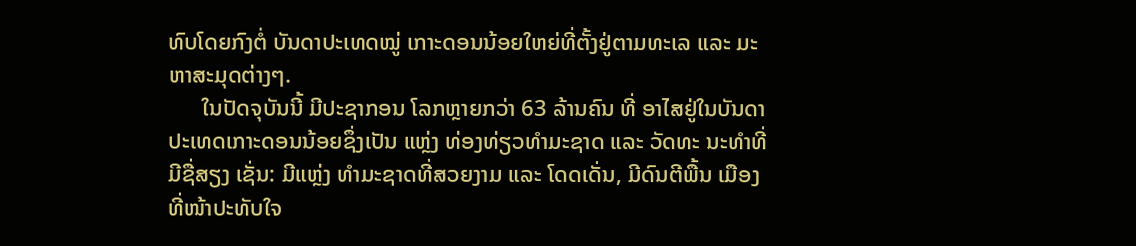ທົບໂດຍກົງຕໍ່ ບັນດາປະເທດໝູ່ ເກາະດອນນ້ອຍໃຫຍ່ທີ່ຕັ້ງຢູ່ຕາມທະເລ ແລະ ມະຫາສະມຸດຕ່າງໆ.
      ໃນປັດຈຸບັນນີ້ ມີປະຊາກອນ ໂລກຫຼາຍກວ່າ 63 ລ້ານຄົນ ທີ່ ອາໄສຢູ່ໃນບັນດາປະເທດເກາະດອນນ້ອຍຊຶ່ງເປັນ ແຫຼ່ງ ທ່ອງທ່ຽວທຳມະຊາດ ແລະ ວັດທະ ນະທຳທີ່ມີຊື່ສຽງ ເຊັ່ນ: ມີແຫຼ່ງ ທໍາມະຊາດທີ່ສວຍງາມ ແລະ ໂດດເດັ່ນ, ມີດົນຕີພື້ນ ເມືອງທີ່ໜ້າປະທັບໃຈ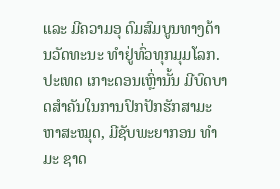ແລະ ມີຄວາມອຸ ດົມສົມບູນທາງດ້ານວັດທະນະ ທໍາຢູ່ທົ່ວທຸກມຸມໂລກ. ປະເທດ ເກາະດອນເຫຼົ່ານັ້ນ ມີບົດບາດສໍາຄັນໃນການປົກປັກຮັກສາມະຫາສະໝຸດ, ມີຊັບພະຍາກອນ ທໍາມະ ຊາດ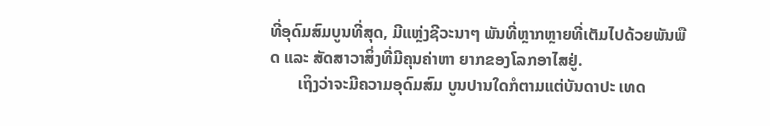ທີ່ອຸດົມສົມບູນທີ່ສຸດ, ມີແຫຼ່ງຊີວະນາໆ ພັນທີ່ຫຼາກຫຼາຍທີ່ເຕັມໄປດ້ວຍພັນພືດ ແລະ ສັດສາວາສິ່ງທີ່ມີຄຸນຄ່າຫາ ຍາກຂອງໂລກອາໄສຢູ່.
       ເຖິງວ່າຈະມີຄວາມອຸດົມສົມ ບູນປານໃດກໍຕາມແຕ່ບັນດາປະ ເທດ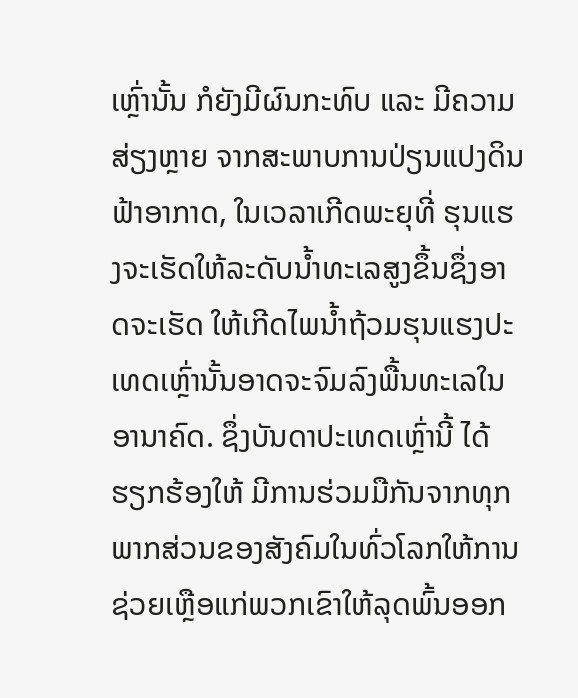ເຫຼົ່ານັ້ນ ກໍຍັງມີຜົນກະທົບ ແລະ ມີຄວາມສ່ຽງຫຼາຍ ຈາກສະພາບການປ່ຽນແປງດິນຟ້າອາກາດ, ໃນເວລາເກີດພະຍຸທີ່ ຮຸນແຮງຈະເຮັດໃຫ້ລະດັບນໍ້າທະເລສູງຂຶ້ນຊຶ່ງອາດຈະເຮັດ ໃຫ້ເກີດໄພນ້ຳຖ້ວມຮຸນແຮງປະເທດເຫຼົ່ານັ້ນອາດຈະຈົມລົງພື້ນທະເລໃນອານາຄົດ. ຊຶ່ງບັນດາປະເທດເຫຼົ່ານີ້ ໄດ້ຮຽກຮ້ອງໃຫ້ ມີການຮ່ວມມືກັນຈາກທຸກພາກສ່ວນຂອງສັງຄົມໃນທົ່ວໂລກໃຫ້ການຊ່ວຍເຫຼືອແກ່ພວກເຂົາໃຫ້ລຸດພົ້ນອອກ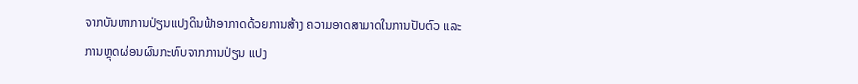ຈາກບັນຫາການປ່ຽນແປງດິນຟ້າອາກາດດ້ວຍການສ້າງ ຄວາມອາດສາມາດໃນການປັບຕົວ ແລະ ການຫຼຸດຜ່ອນຜົນກະທົບຈາກການປ່ຽນ ແປງ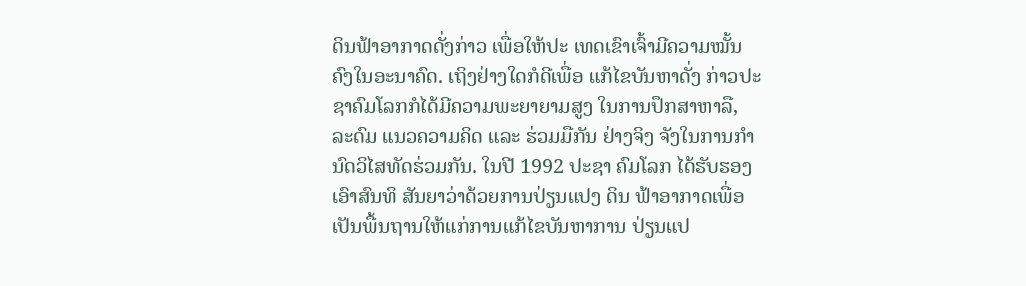ດິນຟ້າອາກາດດັ່ງກ່າວ ເພື່ອໃຫ້ປະ ເທດເຂົາເຈົ້າມີຄວາມໝັ້ນຄົງໃນອະນາຄົດ. ເຖິງຢ່າງໃດກໍດີເພື່ອ ແກ້ໄຂບັນຫາດັ່ງ ກ່າວປະຊາຄົມໂລກກໍໄດ້ມີຄວາມພະຍາຍາມສູງ ໃນການປຶກສາຫາລື, ລະດົມ ແນວຄວາມຄິດ ແລະ ຮ່ວມມືກັນ ຢ່າງຈິງ ຈັງໃນການກຳນົດວິໄສທັດຮ່ວມກັນ. ໃນປີ 1992 ປະຊາ ຄົມໂລກ ໄດ້ຮັບຮອງເອົາສົນທິ ສັນຍາວ່າດ້ວຍການປ່ຽນແປງ ດິນ ຟ້າອາກາດເພື່ອເປັນພື້ນຖານໃຫ້ແກ່ການແກ້ໄຂບັນຫາການ ປ່ຽນແປ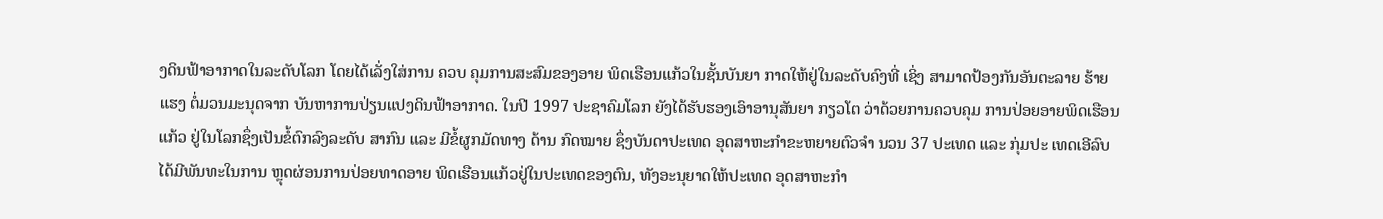ງດິນຟ້າອາກາດໃນລະດັບໂລກ ໂດຍໄດ້ເລັ່ງໃສ່ການ ຄວບ ຄຸມການສະສົມຂອງອາຍ ພິດເຮືອນແກ້ວໃນຊັ້ນບັນຍາ ກາດໃຫ້ຢູ່ໃນລະດັບຄົງທີ່ ເຊິ່ງ ສາມາດປ້ອງກັນອັນຕະລາຍ ຮ້າຍແຮງ ຕໍ່ມວນມະນຸດຈາກ ບັນຫາການປ່ຽນແປງດິນຟ້າອາກາດ. ໃນປີ 1997 ປະຊາຄົມໂລກ ຍັງໄດ້ຮັບຮອງເອົາອານຸສັນຍາ ກຽວໂຕ ວ່າດ້ວຍການຄວບຄຸມ ການປ່ອຍອາຍພິດເຮືອນແກ້ວ ຢູ່ໃນໂລກຊຶ່ງເປັນຂໍ້ຕົກລົງລະດັບ ສາກົນ ແລະ ມີຂໍ້ຜູກມັດທາງ ດ້ານ ກົດໝາຍ ຊຶ່ງບັນດາປະເທດ ອຸດສາຫະກຳຂະຫຍາຍຕົວຈຳ ນວນ 37 ປະເທດ ແລະ ກຸ່ມປະ ເທດເອີລົບ ໄດ້ມີພັນທະໃນການ ຫຼຸດຜ່ອນການປ່ອຍທາດອາຍ ພິດເຮືອນແກ້ວຢູ່ໃນປະເທດຂອງຕົນ, ທັງອະນຸຍາດໃຫ້ປະເທດ ອຸດສາຫະກຳ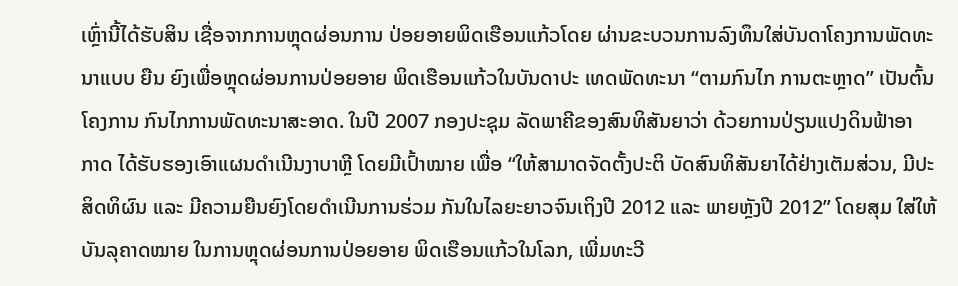ເຫຼົ່ານີ້ໄດ້ຮັບສິນ ເຊື່ອຈາກການຫຼຸດຜ່ອນການ ປ່ອຍອາຍພິດເຮືອນແກ້ວໂດຍ ຜ່ານຂະບວນການລົງທຶນໃສ່ບັນດາໂຄງການພັດທະນາແບບ ຍືນ ຍົງເພື່ອຫຼຸດຜ່ອນການປ່ອຍອາຍ ພິດເຮືອນແກ້ວໃນບັນດາປະ ເທດພັດທະນາ “ຕາມກົນໄກ ການຕະຫຼາດ” ເປັນຕົ້ນໂຄງການ ກົນໄກການພັດທະນາສະອາດ. ໃນປີ 2007 ກອງປະຊຸມ ລັດພາຄີຂອງສົນທິສັນຍາວ່າ ດ້ວຍການປ່ຽນແປງດິນຟ້າອາ ກາດ ໄດ້ຮັບຮອງເອົາແຜນດຳເນີນງາບາຫຼີ ໂດຍມີເປົ້າໝາຍ ເພື່ອ “ໃຫ້ສາມາດຈັດຕັ້ງປະຕິ ບັດສົນທິສັນຍາໄດ້ຢ່າງເຕັມສ່ວນ, ມີປະ ສິດທິຜົນ ແລະ ມີຄວາມຍືນຍົງໂດຍດຳເນີນການຮ່ວມ ກັນໃນໄລຍະຍາວຈົນເຖິງປີ 2012 ແລະ ພາຍຫຼັງປີ 2012” ໂດຍສຸມ ໃສ່ໃຫ້ບັນລຸຄາດໝາຍ ໃນການຫຼຸດຜ່ອນການປ່ອຍອາຍ ພິດເຮືອນແກ້ວໃນໂລກ, ເພີ່ມທະວີ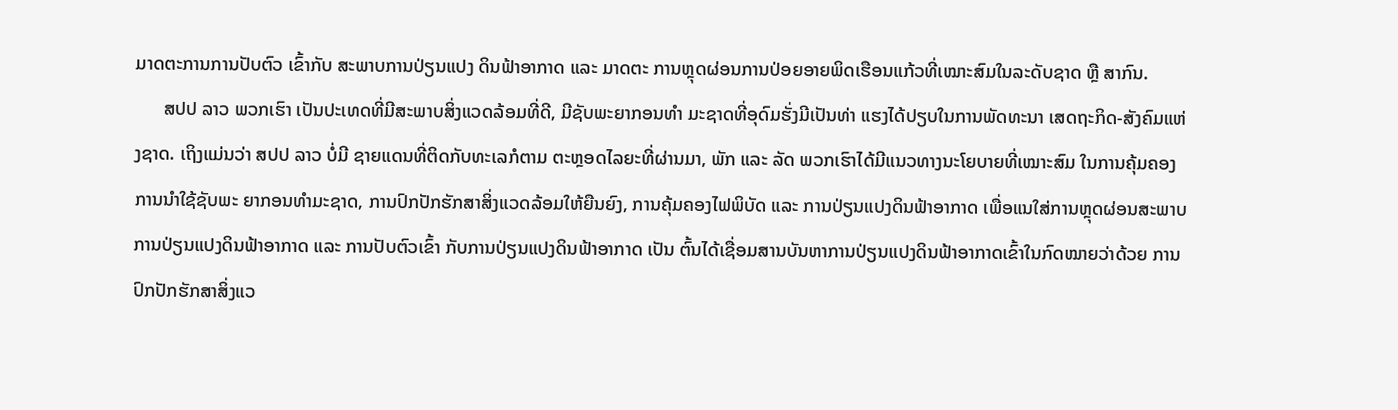ມາດຕະການການປັບຕົວ ເຂົ້າກັບ ສະພາບການປ່ຽນແປງ ດິນຟ້າອາກາດ ແລະ ມາດຕະ ການຫຼຸດຜ່ອນການປ່ອຍອາຍພິດເຮືອນແກ້ວທີ່ເໝາະສົມໃນລະດັບຊາດ ຫຼື ສາກົນ.
      ສປປ ລາວ ພວກເຮົາ ເປັນປະເທດທີ່ມີສະພາບສິ່ງແວດລ້ອມທີ່ດີ, ມີຊັບພະຍາກອນທຳ ມະຊາດທີ່ອຸດົມຮັ່ງມີເປັນທ່າ ແຮງໄດ້ປຽບໃນການພັດທະນາ ເສດຖະກິດ-ສັງຄົມແຫ່ງຊາດ. ເຖິງແມ່ນວ່າ ສປປ ລາວ ບໍ່ມີ ຊາຍແດນທີ່ຕິດກັບທະເລກໍຕາມ ຕະຫຼອດໄລຍະທີ່ຜ່ານມາ, ພັກ ແລະ ລັດ ພວກເຮົາໄດ້ມີແນວທາງນະໂຍບາຍທີ່ເໝາະສົມ ໃນການຄຸ້ມຄອງການນຳໃຊ້ຊັບພະ ຍາກອນທຳມະຊາດ, ການປົກປັກຮັກສາສິ່ງແວດລ້ອມໃຫ້ຍືນຍົງ, ການຄຸ້ມຄອງໄຟພິບັດ ແລະ ການປ່ຽນແປງດິນຟ້າອາກາດ ເພື່ອແນໃສ່ການຫຼຸດຜ່ອນສະພາບການປ່ຽນແປງດິນຟ້າອາກາດ ແລະ ການປັບຕົວເຂົ້າ ກັບການປ່ຽນແປງດິນຟ້າອາກາດ ເປັນ ຕົ້ນໄດ້ເຊື່ອມສານບັນຫາການປ່ຽນແປງດິນຟ້າອາກາດເຂົ້າໃນກົດໝາຍວ່າດ້ວຍ ການປົກປັກຮັກສາສິ່ງແວ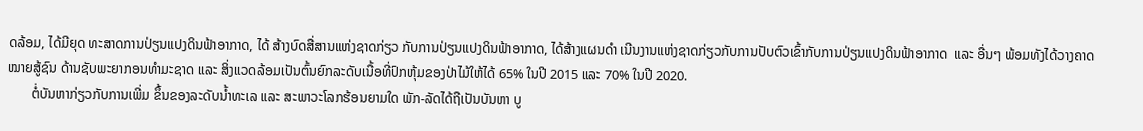ດລ້ອມ, ໄດ້ມີຍຸດ ທະສາດການປ່ຽນແປງດິນຟ້າອາກາດ, ໄດ້ ສ້າງບົດສື່ສານແຫ່ງຊາດກ່ຽວ ກັບການປ່ຽນແປງດິນຟ້າອາກາດ, ໄດ້ສ້າງແຜນດຳ ເນີນງານແຫ່ງຊາດກ່ຽວກັບການປັບຕົວເຂົ້າກັບການປ່ຽນແປງດິນຟ້າອາກາດ  ແລະ ອື່ນໆ ພ້ອມທັງໄດ້ວາງຄາດໝາຍສູ້ຊົນ ດ້ານຊັບພະຍາກອນທຳມະຊາດ ແລະ ສິ່ງແວດລ້ອມເປັນຕົ້ນຍົກລະດັບເນື້ອທີ່ປົກຫຸ້ມຂອງປ່າໄມ້ໃຫ້ໄດ້ 65% ໃນປີ 2015 ແລະ 70% ໃນປີ 2020.
       ຕໍ່ບັນຫາກ່ຽວກັບການເພີ່ມ ຂຶ້ນຂອງລະດັບນໍ້າທະເລ ແລະ ສະພາວະໂລກຮ້ອນຍາມໃດ ພັກ-ລັດໄດ້ຖືເປັນບັນຫາ ບູ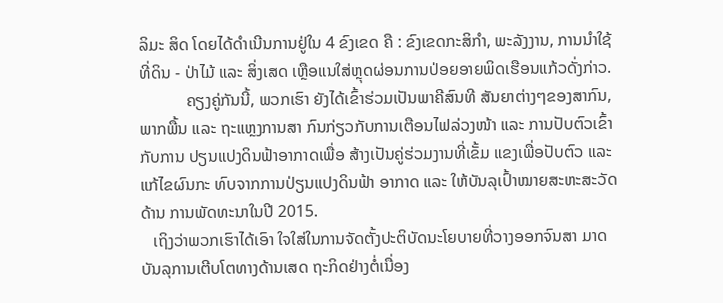ລິມະ ສິດ ໂດຍໄດ້ດໍາເນີນການຢູ່ໃນ 4 ຂົງເຂດ ຄື : ຂົງເຂດກະສິກຳ, ພະລັງງານ, ການນຳໃຊ້ທີ່ດິນ - ປ່າໄມ້ ແລະ ສິ່ງເສດ ເຫຼືອແນໃສ່ຫຼຸດຜ່ອນການປ່ອຍອາຍພິດເຮືອນແກ້ວດັ່ງກ່າວ.
           ຄຽງຄູ່ກັນນີ້, ພວກເຮົາ ຍັງໄດ້ເຂົ້າຮ່ວມເປັນພາຄີສົນທີ ສັນຍາຕ່າງໆຂອງສາກົນ, ພາກພື້ນ ແລະ ຖະແຫຼງການສາ ກົນກ່ຽວກັບການເຕືອນໄຟລ່ວງໜ້າ ແລະ ການປັບຕົວເຂົ້າກັບການ ປຽນແປງດິນຟ້າອາກາດເພື່ອ ສ້າງເປັນຄູ່ຮ່ວມງານທີ່ເຂັ້ມ ແຂງເພື່ອປັບຕົວ ແລະ ແກ້ໄຂຜົນກະ ທົບຈາກການປ່ຽນແປງດິນຟ້າ ອາກາດ ແລະ ໃຫ້ບັນລຸເປົ້າໝາຍສະຫະສະວັດດ້ານ ການພັດທະນາໃນປີ 2015.
   ເຖິງວ່າພວກເຮົາໄດ້ເອົາ ໃຈໃສ່ໃນການຈັດຕັ້ງປະຕິບັດນະໂຍບາຍທີ່ວາງອອກຈົນສາ ມາດບັນລຸການເຕີບໂຕທາງດ້ານເສດ ຖະກິດຢ່າງຕໍ່ເນື່ອງ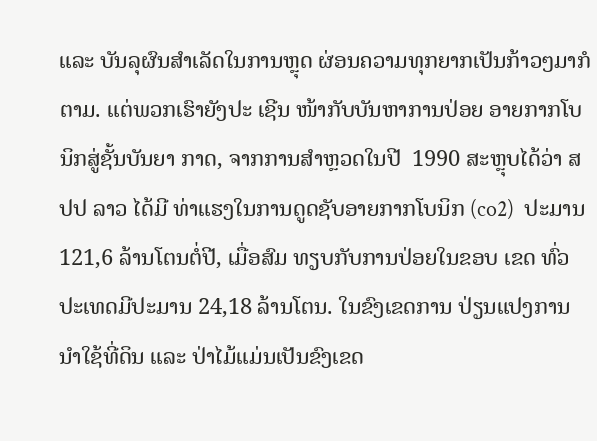ແລະ ບັນລຸຜົນສຳເລັດໃນການຫຼຸດ ຜ່ອນຄວາມທຸກຍາກເປັນກ້າວໆມາກໍຕາມ. ແຕ່ພວກເຮົາຍັງປະ ເຊີນ ໜ້າກັບບັນຫາການປ່ອຍ ອາຍກາກໂບນິກສູ່ຊັ້ນບັນຍາ ກາດ, ຈາກການສຳຫຼວດໃນປີ  1990 ສະຫຼຸບໄດ້ວ່າ ສປປ ລາວ ໄດ້ມີ ທ່າແຮງໃນການດູດຊັບອາຍກາກໂບນິກ (co2)  ປະມານ 121,6 ລ້ານໂຕນຕໍ່ປີ, ເມື່ອສົມ ທຽບກັບການປ່ອຍໃນຂອບ ເຂດ ທົ່ວປະເທດມີປະມານ 24,18 ລ້ານໂຕນ. ໃນຂົງເຂດການ ປ່ຽນແປງການນຳໃຊ້ທີ່ດິນ ແລະ ປ່າໄມ້ແມ່ນເປັນຂົງເຂດ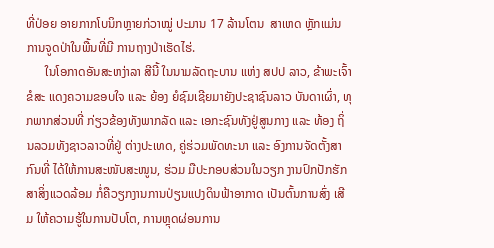ທີ່ປ່ອຍ ອາຍກາກໂບນິກຫຼາຍກ່ວາໝູ່ ປະມານ 17 ລ້ານໂຕນ  ສາເຫດ ຫຼັກແມ່ນການຈູດປ່າໃນພື້ນທີ່ມີ ການຖາງປ່າເຮັດໄຮ່.
      ໃນໂອກາດອັນສະຫງ່າລາ ສີນີ້ ໃນນາມລັດຖະບານ ແຫ່ງ ສປປ ລາວ, ຂ້າພະເຈົ້າຂໍສະ ແດງຄວາມຂອບໃຈ ແລະ ຍ້ອງ ຍໍຊົມເຊີຍມາຍັງປະຊາຊົນລາວ ບັນດາເຜົ່າ, ທຸກພາກສ່ວນທີ່ ກ່ຽວຂ້ອງທັງພາກລັດ ແລະ ເອກະຊົນທັງຢູ່ສູນກາງ ແລະ ທ້ອງ ຖິ່ນລວມທັງຊາວລາວທີ່ຢູ່ ຕ່າງປະເທດ, ຄູ່ຮ່ວມພັດທະນາ ແລະ ອົງການຈັດຕັ້ງສາກົນທີ່ ໄດ້ໃຫ້ການສະໜັບສະໜູນ, ຮ່ວມ ມືປະກອບສ່ວນໃນວຽກ ງານປົກປັກຮັກສາສິ່ງແວດລ້ອມ ກໍ່ຄືວຽກງານການປ່ຽນແປງດິນຟ້າອາກາດ ເປັນຕົ້ນການສົ່ງ ເສີມ ໃຫ້ຄວາມຮູ້ໃນການປັບໂຕ, ການຫຼຸດຜ່ອນການ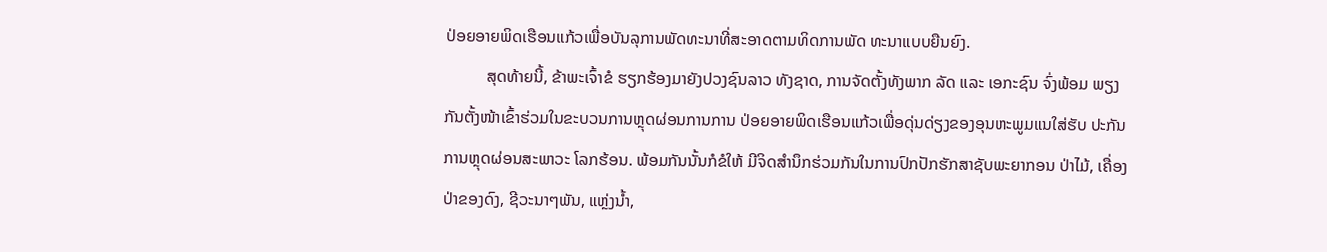ປ່ອຍອາຍພິດເຮືອນແກ້ວເພື່ອບັນລຸການພັດທະນາທີ່ສະອາດຕາມທິດການພັດ ທະນາແບບຍືນຍົງ.
          ສຸດທ້າຍນີ້, ຂ້າພະເຈົ້າຂໍ ຮຽກຮ້ອງມາຍັງປວງຊົນລາວ ທັງຊາດ, ການຈັດຕັ້ງທັງພາກ ລັດ ແລະ ເອກະຊົນ ຈົ່ງພ້ອມ ພຽງກັນຕັ້ງໜ້າເຂົ້າຮ່ວມໃນຂະບວນການຫຼຸດຜ່ອນການການ ປ່ອຍອາຍພິດເຮືອນແກ້ວເພື່ອດຸ່ນດ່ຽງຂອງອຸນຫະພູມແນໃສ່ຮັບ ປະກັນການຫຼຸດຜ່ອນສະພາວະ ໂລກຮ້ອນ. ພ້ອມກັນນັ້ນກໍຂໍໃຫ້ ມີຈິດສໍານຶກຮ່ວມກັນໃນການປົກປັກຮັກສາຊັບພະຍາກອນ ປ່າໄມ້, ເຄື່ອງປ່າຂອງດົງ, ຊີວະນາໆພັນ, ແຫຼ່ງນ້ຳ,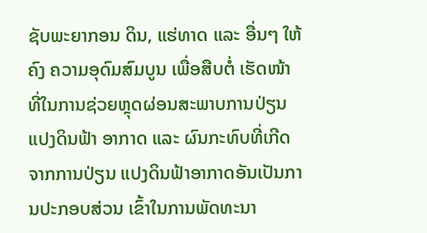ຊັບພະຍາກອນ ດິນ, ແຮ່ທາດ ແລະ ອື່ນໆ ໃຫ້ຄົງ ຄວາມອຸດົມສົມບູນ ເພື່ອສືບຕໍ່ ເຮັດໜ້າທີ່ໃນການຊ່ວຍຫຼຸດຜ່ອນສະພາບການປ່ຽນແປງດິນຟ້າ ອາກາດ ແລະ ຜົນກະທົບທີ່ເກີດຈາກການປ່ຽນ ແປງດິນຟ້າອາກາດອັນເປັນການປະກອບສ່ວນ ເຂົ້າໃນການພັດທະນາ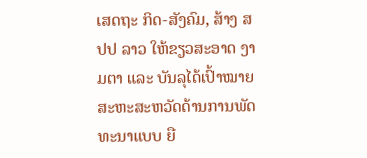ເສດຖະ ກິດ-ສັງຄົມ, ສ້າງ ສປປ ລາວ ໃຫ້ຂຽວສະອາດ ງາມຕາ ແລະ ບັນລຸໄດ້ເປົ້າໝາຍສະຫະສະຫວັດດ້ານການພັດທະນາແບບ ຍື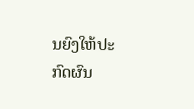ນຍົງໃຫ້ປະກົດຜົນ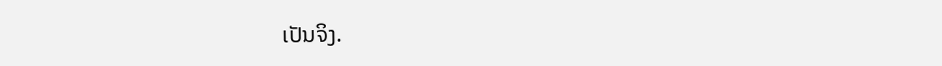ເປັນຈິງ.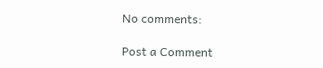No comments:

Post a Comment